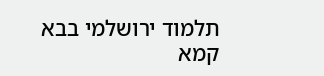תלמוד ירושלמי בבא קמא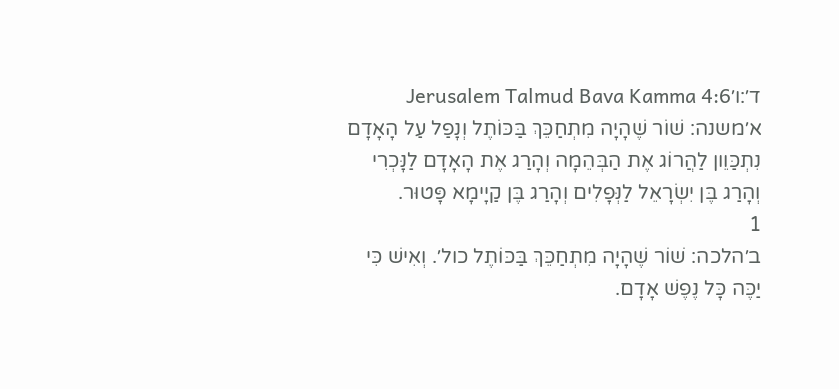ד׳:ו׳Jerusalem Talmud Bava Kamma 4:6
א׳משנה: שׁוֹר שֶׁהָיָה מִתְחַכֵּךְ בַּכּוֹתֶל וְנָפַל עַל הָאָדָם נִתְכַּוֵון לַהֲרוֹג אֶת הַבְּהֵמָה וְהָרַג אֶת הָאָדָם לַנָּכְרִי וְהָרַג בֶּן יִשְׂרָאֵל לַנְּפָלִים וְהָרַג בֶּן קַיָימָא פָּטוּר.
1
ב׳הלכה: שׁוֹר שֶׁהָיָה מִתְחַכֵּךְ בַּכּוֹתֶל כול׳. וְאִישׁ כִּי יַכֶּה כָּל נֶפֶשׁ אָדָם.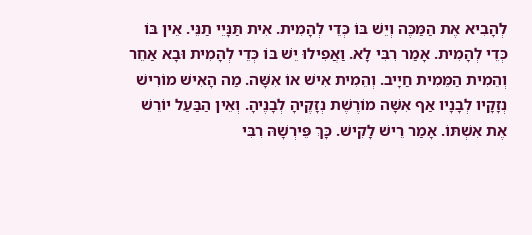לְהָבִיא אֶת הַמַּכֶּה וְיֵשׁ בּוֹ כְּדֵי לְהָמִית. אִית תַּנָּיֵי תַנֵּי. אֵין בּוֹ כְּדֵי לְהָמִית. אָמַר רִבִּי לָא. וַאֲפִילוּ יֵשׁ בּוֹ כְּדֵי לְהָמִית וּבָא אַחֵר וְהֵמִית הַמֵּמִית חַיָיב. וְהֵמִית אִישׁ אוֹ אִשָּׁה. מַה הָאִישׁ מוֹרִישׁ נְזָקָיו לְבָנָיו אַף אִשָּׁה מוֹרֶשֶׁת נְזָקֶיהָ לְבָנֶיהָ. וְאֵין הַבַּעַל יוֹרֵשׁ אֶת אִשְׁתּוֹ. אָמַר רֵישׁ לָקִישׁ. כָּךְ פֵּירְשָׁהּ רִבִּי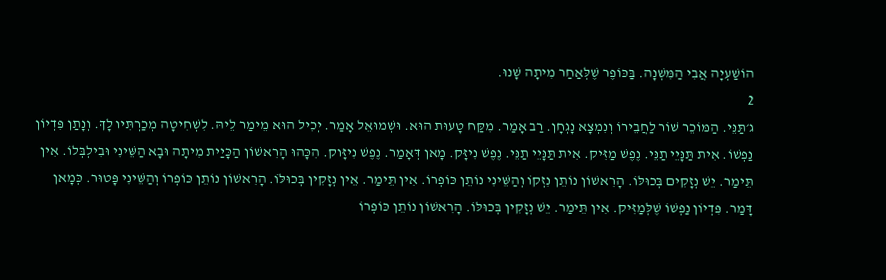הוֹשַׁעְיָה אֲבִי הַמִּשְׁנָה. בַּכּוֹפֶר שֶׁלְּאַחַר מִיתָה שָׁנוּ.
2
ג׳תַּנֵּי. הַמּוֹכֵר שׁוֹר לַחֲבֵירוֹ וְנִמְצָא נָגְחָן. רַב אָמַר. מִקַּח טָעוּת הוּא. וּשְׁמוּאֵל אָמַר. יְכִיל הוּא מֵימַר לֵיהּ. לִשְׁחִיטָה מְכַרְתִּיו לָךְ. וְנָתַן פִּדְיוֹן נַפְשׁוֹ. אִית תַּנָּיֵי תַנֵּי. נֶפֶשׁ מַזִּיק. אִית תַּנָּיֵי תַנֵּי. נֶפֶשׁ נִיזָּק. מָאן דְּאָמַר. נֶפֶשׁ נִיזָּוק. הִכָּהוּ הָרִאשׁוֹן הַכָּיַית מִיתָה וּבָא הַשֵּׁינִי וּבִילְבְּלוֹ. אִין תֵּימַר. יֵשׁ נְזָקִים בְּכוּלּוֹ. הָרִאשׁוֹן נוֹתֵן נִזְקוֹ וְהַשֵּׁינִי נוֹתֵן כּוֹפְרוֹ. אִין תֵּימַר. אֵין נְזָקִין בְּכוּלּוֹ. הָרִאשׁוֹן נוֹתֵן כּוֹפְרוֹ וְהַשֵּׁינִי פָּטוּר. כְּמָאן דָּמַר. פִּדְיוֹן נַפְשׁוֹ שֶׁלְּמַזִּיק. אִין תֵּימַר. יֵשׁ נְזָקִין בְּכוּלּוֹ. הָרִאשׁוֹן נוֹתֵן כּוֹפְרוֹ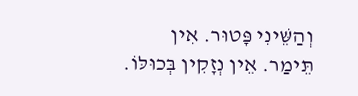וְהַשֵּׁינִי פָּטוּר. אִין תֵּימַר. אֵין נְזָקִין בְּכוּלּוֹ.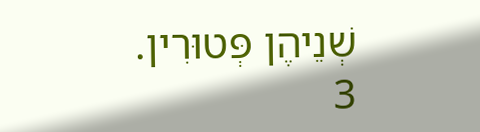שְׁנֵיהֶן פְּטוּרִין.
3